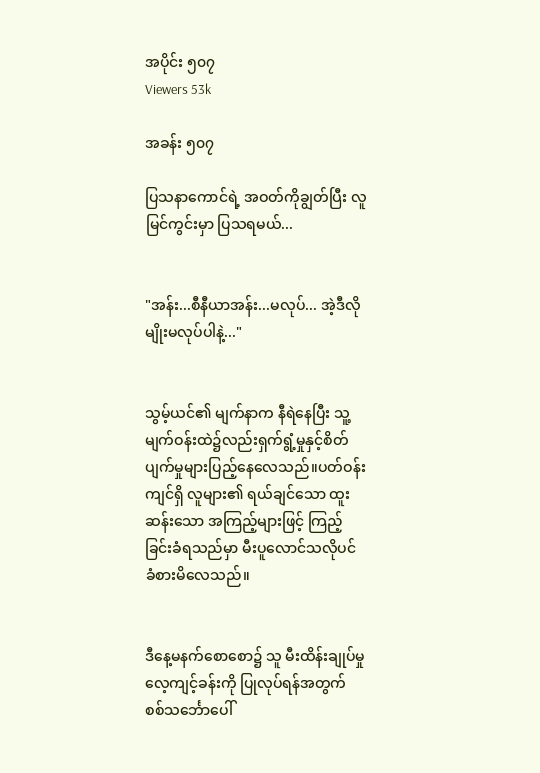အပိုင်း ၅၀၇
Viewers 53k

အခန်း ၅၀၇

ပြသနာကောင်ရဲ့ အဝတ်ကိုချွတ်ပြီး လူမြင်ကွင်းမှာ ပြသရမယ်...


"အန်း...စီနီယာအန်း...မလုပ်... အဲ့ဒီလိုမျိုးမလုပ်ပါနဲ့..."


သွမ့်ယင်၏ မျက်နာက နီရဲနေပြီး သူ့မျက်ဝန်းထဲ၌လည်းရှက်ရွံ့မှုနှင့်စိတ်ပျက်မှုများပြည့်နေလေသည်။ပတ်ဝန်းကျင်ရှိ လူများ၏ ရယ်ချင်သော ထူးဆန်းသော အကြည့်များဖြင့် ကြည့်ခြင်းခံရသည်မှာ မီးပူလောင်သလိုပင် ခံစားမိလေသည်။


ဒီနေ့မနက်စောစော၌ သူ မီးထိန်းချုပ်မှု လေ့ကျင့်ခန်းကို ပြုလုပ်ရန်အတွက် စစ်သင်္ဘောပေါ်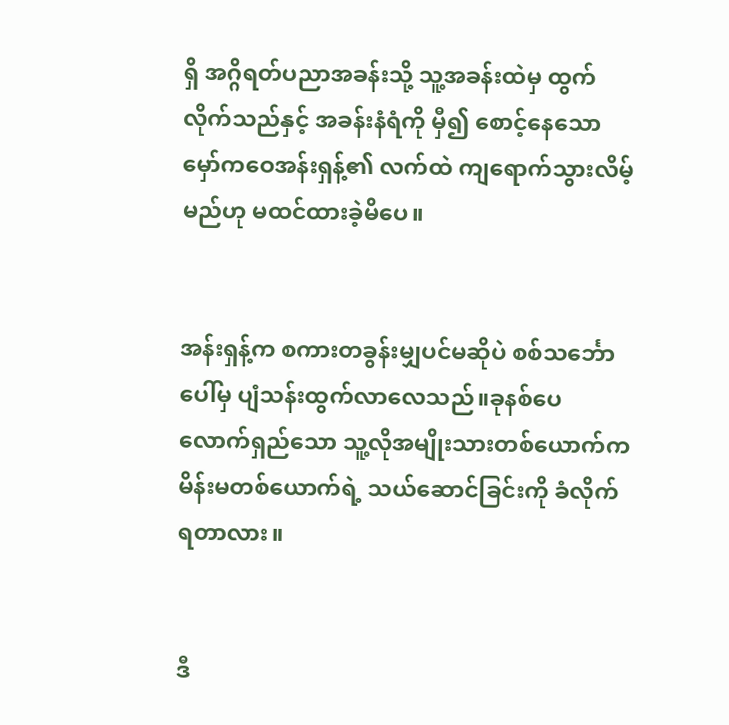ရှိ အဂ္ဂိရတ်ပညာအခန်းသို့ သူ့အခန်းထဲမှ ထွက်လိုက်သည်နှင့် အခန်းနံရံကို မှီ၍ စောင့်နေသော မှော်ကဝေအန်းရှန့်၏ လက်ထဲ ကျရောက်သွားလိမ့်မည်ဟု မထင်ထားခဲ့မိပေ။


အန်းရှန့်က စကားတခွန်းမျှပင်မဆိုပဲ စစ်သင်္ဘောပေါ်မှ ပျံသန်းထွက်လာလေသည်။ခုနစ်ပေလောက်ရှည်သော သူ့လိုအမျိုးသားတစ်ယောက်က မိန်းမတစ်ယောက်ရဲ့ သယ်ဆောင်ခြင်းကို ခံလိုက်ရတာလား။


ဒီ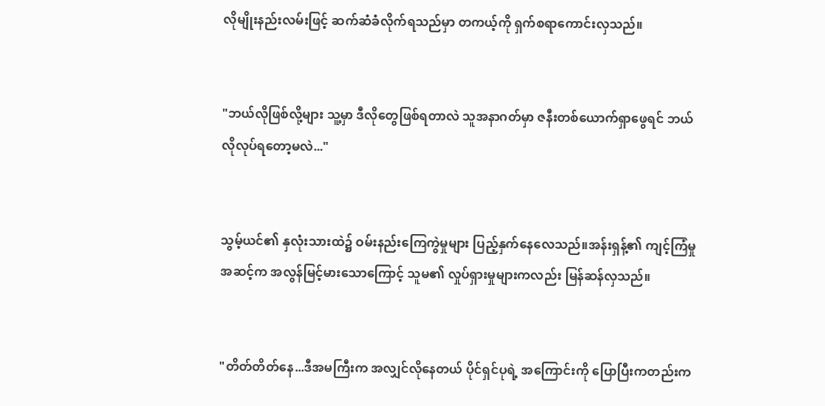လိုမျိုးနည်းလမ်းဖြင့် ဆက်ဆံခံလိုက်ရသည်မှာ တကယ့်ကို ရှက်စရာကောင်းလှသည်။


"ဘယ်လိုဖြစ်လို့များ သူ့မှာ ဒီလိုတွေဖြစ်ရတာလဲ သူအနာဂတ်မှာ ဇနီးတစ်ယောက်ရှာဖွေရင် ဘယ်လိုလုပ်ရတော့မလဲ..."


သွမ့်ယင်၏ နှလုံးသားထဲ၌ ဝမ်းနည်းကြေကွဲမှုများ ပြည့်နှက်နေလေသည်။အန်းရှန့်၏ ကျင့်ကြံမှုအဆင့်က အလွန်မြင့်မားသောကြောင့် သူမ၏ လှုပ်ရှားမှုများကလည်း မြန်ဆန်လှသည်။


"တိတ်တိတ်နေ...ဒီအမကြီးက အလျှင်လိုနေတယ် ပိုင်ရှင်ပုရဲ့ အကြောင်းကို ပြောပြီးကတည်းက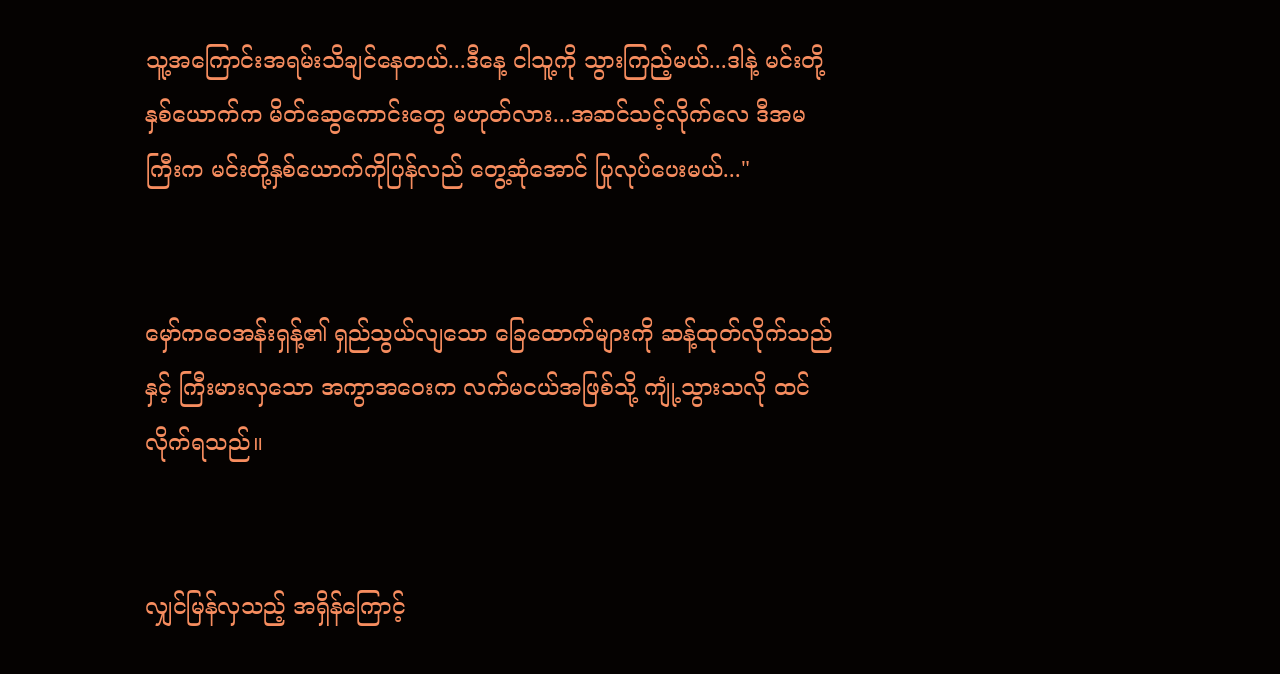သူ့အကြောင်းအရမ်းသိချင်နေတယ်...ဒီနေ့ ငါသူ့ကို သွားကြည့်မယ်...ဒါနဲ့ မင်းတို့နှစ်ယောက်က မိတ်ဆွေကောင်းတွေ မဟုတ်လား...အဆင်သင့်လိုက်လေ ဒီအမကြီးက မင်းတို့နှစ်ယောက်ကိုပြန်လည် တွေ့ဆုံအောင် ပြုလုပ်ပေးမယ်..."


မှော်ကဝေအန်းရှန့်၏ ရှည်သွယ်လျသော ခြေထောက်များကို ဆန့်ထုတ်လိုက်သည်နှင့် ကြီးမားလှသော အကွာအဝေးက လက်မငယ်အဖြစ်သို့ ကျုံ့သွားသလို ထင်လိုက်ရသည်။


လျှင်မြန်လှသည့် အရှိန်ကြောင့်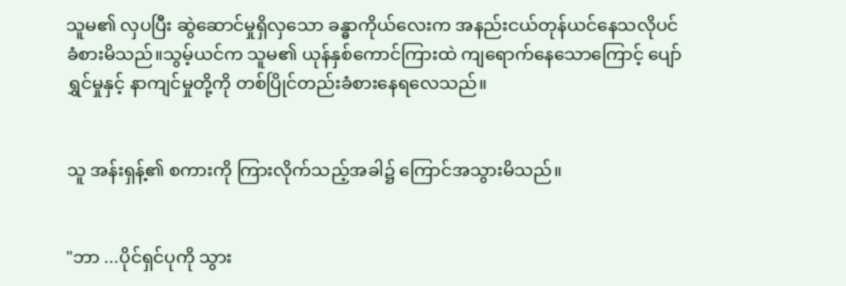သူမ၏ လှပပြီး ဆွဲဆောင်မှုရှိလှသော ခန္ဓာကိုယ်လေးက အနည်းငယ်တုန်ယင်နေသလိုပင် ခံစားမိသည်။သွမ့်ယင်က သူမ၏ ယုန်နှစ်ကောင်ကြားထဲ ကျရောက်နေသောကြောင့် ပျော်ရွှင်မှုနှင့် နာကျင်မှုတို့ကို တစ်ပြိုင်တည်းခံစားနေရလေသည်။


သူ အန်းရှန့်၏ စကားကို ကြားလိုက်သည့်အခါ၌ ကြောင်အသွားမိသည်။


"ဘာ ...ပိုင်ရှင်ပုကို သွား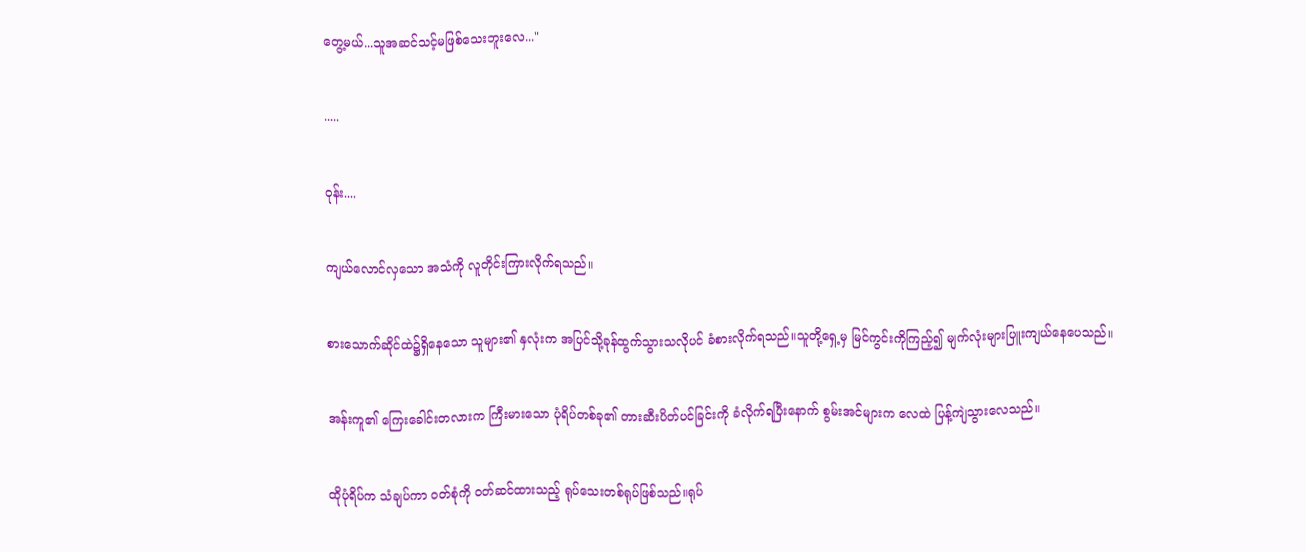တွေ့မယ်...သူအဆင်သင့်မဖြစ်သေးဘူးလေ..."


.....


ဝုန်း....


ကျယ်လောင်လှသော အသံကို လူတိုင်းကြားလိုက်ရသည်။


စားသောက်ဆိုင်ထဲ၌ရှိနေသော သူများ၏ နှလုံးက အပြင်သို့ခုန်ထွက်သွားသလိုပင် ခံစားလိုက်ရသည်။သူတို့ရှေ့မှ မြင်ကွင်းကိုကြည့်၍ မျက်လုံးများပြူးကျယ်နေပေသည်။


အန်းကူ၏ ကြေးခေါင်းတလားက ကြီးမားသော ပုံရိပ်တစ်ခု၏ တားဆီးပိတ်ပင်ခြင်းကို ခံလိုက်ရပြီးနောက် စွမ်းအင်များက လေထဲ ပြန့်ကျဲသွားလေသည်။


ထိုပုံရိပ်က သံချပ်ကာ ဝတ်စုံကို ဝတ်ဆင်ထားသည့် ရုပ်သေးတစ်ရုပ်ဖြစ်သည်။ရုပ်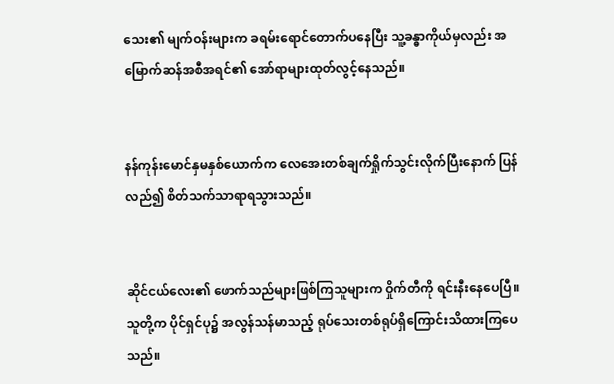သေး၏ မျက်ဝန်းများက ခရမ်းရောင်တောက်ပနေပြီး သူ့ခန္ဓာကိုယ်မှလည်း အမြောက်ဆန်အစီအရင်၏ အော်ရာများထုတ်လွင့်နေသည်။


နန်ကုန်းမောင်နှမနှစ်ယောက်က လေအေးတစ်ချက်ရှိုက်သွင်းလိုက်ပြီးနောက် ပြန်လည်၍ စိတ်သက်သာရာရသွားသည်။


ဆိုင်ငယ်လေး၏ ဖောက်သည်များဖြစ်ကြသူများက ဝှိုက်တီကို ရင်းနီးနေပေပြီ။သူတို့က ပိုင်ရှင်ပု၌ အလွန်သန်မာသည့် ရုပ်သေးတစ်ရုပ်ရှိကြောင်းသိထားကြပေသည်။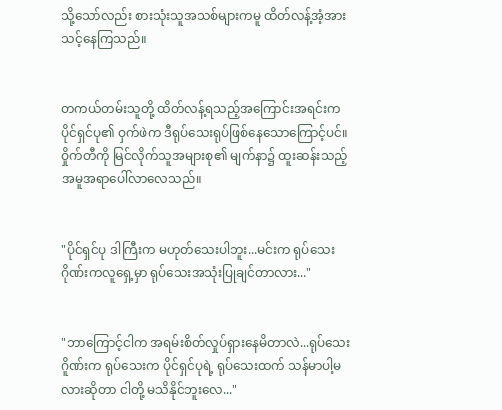သို့သော်လည်း စားသုံးသူအသစ်များကမူ ထိတ်လန့်အံ့အားသင့်နေကြသည်။


တကယ်တမ်းသူတို့ ထိတ်လန့်ရသည့်အကြောင်းအရင်းက ပိုင်ရှင်ပု၏ ဝှက်ဖဲက ဒီရုပ်သေးရုပ်ဖြစ်နေသောကြောင့်ပင်။ဝှိုက်တီကို မြင်လိုက်သူအများစု၏ မျက်နာ၌ ထူးဆန်းသည့်အမူအရာပေါ်လာလေသည်။


"ပိုင်ရှင်ပု ဒါကြီးက မဟုတ်သေးပါဘူး...မင်းက ရုပ်သေးဂိုဏ်းကလူရှေ့မှာ ရုပ်သေးအသုံးပြုချင်တာလား..."


"ဘာကြောင့်ငါက အရမ်းစိတ်လှုပ်ရှားနေမိတာလဲ...ရုပ်သေးဂိူဏ်းက ရုပ်သေးက ပိုင်ရှင်ပုရဲ့ ရုပ်သေးထက် သန်မာပါ့မလားဆိုတာ ငါတို့ မသိနိုင်ဘူးလေ..."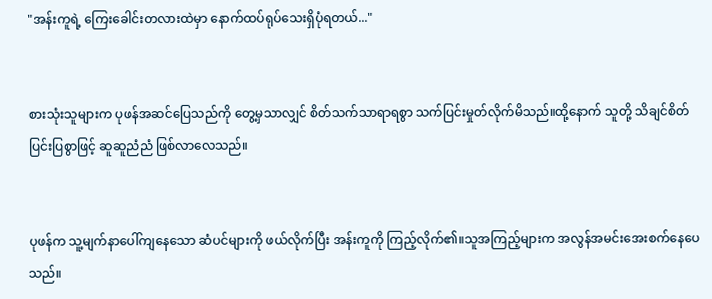"အန်းကူရဲ့ ကြေးခေါင်းတလားထဲမှာ နောက်ထပ်ရုပ်သေးရှိပုံရတယ်..."


စားသုံးသူများက ပုဖန်အဆင်ပြေသည်ကို တွေ့မှသာလျှင် စိတ်သက်သာရာရစွာ သက်ပြင်းမှုတ်လိုက်မိသည်။ထို့နောက် သူတို့ သိချင်စိတ်ပြင်းပြစွာဖြင့် ဆူဆူညံညံ ဖြစ်လာလေသည်။


ပုဖန်က သူ့မျက်နာပေါ်ကျနေသော ဆံပင်များကို ဖယ်လိုက်ပြီး အန်းကူကို ကြည့်လိုက်၏။သူအကြည့်များက အလွန်အမင်းအေးစက်နေပေသည်။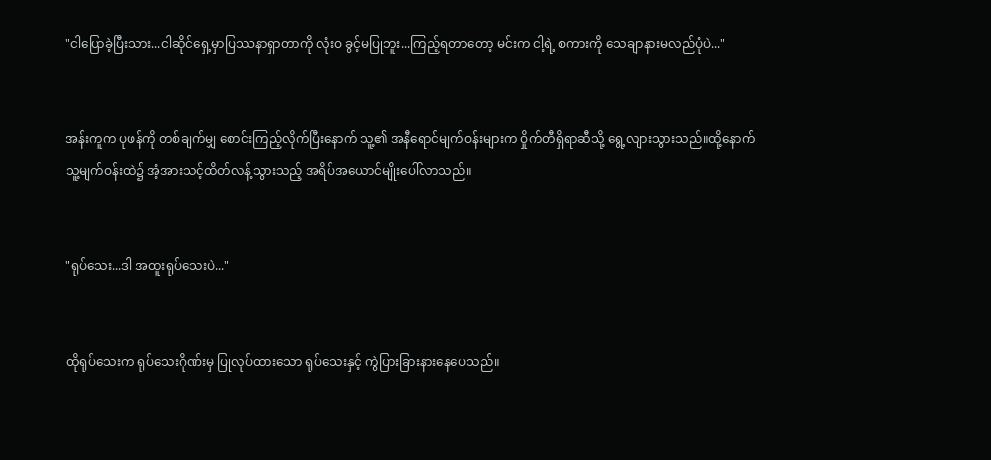"ငါပြောခဲ့ပြီးသား...ငါဆိုင်ရှေ့မှာပြဿနာရှာတာကို လုံးဝ ခွင့်မပြုဘူး...ကြည့်ရတာတော့ မင်းက ငါ့ရဲ့ စကားကို သေချာနားမလည်ပုံပဲ..."


အန်းကူက ပုဖန်ကို တစ်ချက်မျှ စောင်းကြည့်လိုက်ပြီးနောက် သူ့၏ အနီရောင်မျက်ဝန်းများက ဝှိုက်တီရှိရာဆီသို့ ရွေ့လျားသွားသည်။ထို့နောက် သူ့မျက်ဝန်းထဲ၌ အံ့အားသင့်ထိတ်လန့်သွားသည့် အရိပ်အယောင်မျိုးပေါ်လာသည်။


"ရုပ်သေး...ဒါ အထူးရုပ်သေးပဲ..."


ထိုရုပ်သေးက ရုပ်သေးဂိုဏ်းမှ ပြုလုပ်ထားသော ရုပ်သေးနှင့် ကွဲပြားခြားနားနေပေသည်။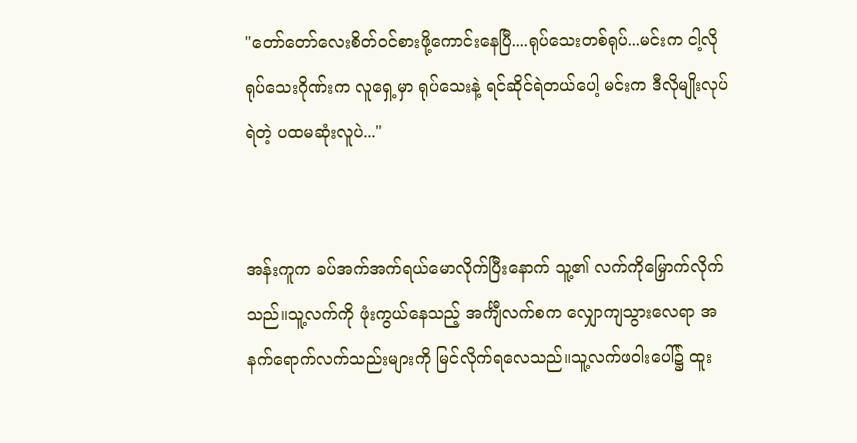"တော်တော်လေးစိတ်ဝင်စားဖို့ကောင်းနေပြီ....ရုပ်သေးတစ်ရုပ်...မင်းက ငါ့လို ရုပ်သေးဂိုဏ်းက လူရှေ့မှာ ရုပ်သေးနဲ့ ရင်ဆိုင်ရဲတယ်ပေါ့ မင်းက ဒီလိုမျိုးလုပ်ရဲတဲ့ ပထမဆုံးလူပဲ..."


အန်းကူက ခပ်အက်အက်ရယ်မောလိုက်ပြီးနောက် သူ့၏ လက်ကိုမြှောက်လိုက်သည်။သူ့လက်ကို ဖုံးကွယ်နေသည့် အင်္ကျီလက်စက လျှောကျသွားလေရာ အနက်ရောက်လက်သည်းများကို မြင်လိုက်ရလေသည်။သူ့လက်ဖဝါးပေါ်၌ ထူး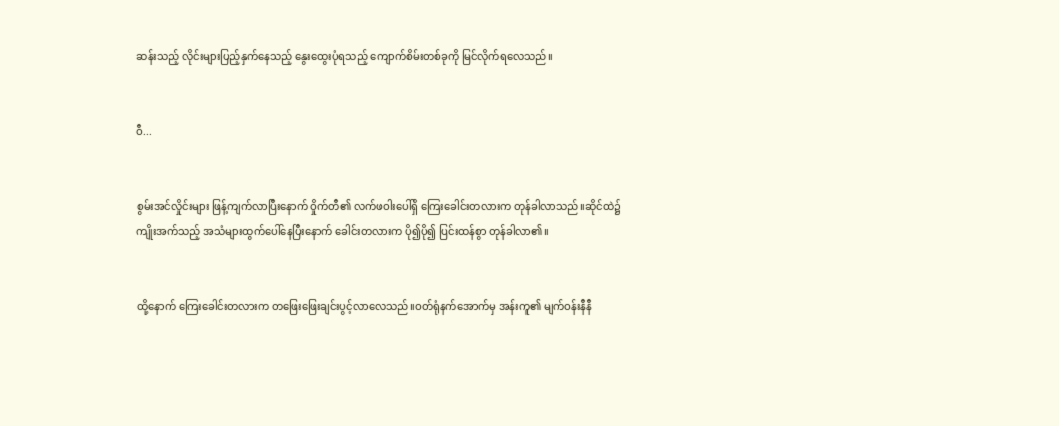ဆန်းသည့် လိုင်းများပြည့်နှက်နေသည့် နွေးထွေးပုံရသည့် ကျောက်စိမ်းတစ်ခုကို မြင်လိုက်ရလေသည်။


ဝီ...


စွမ်းအင်လှိုင်းများ ဖြန့်ကျက်လာပြီးနောက် ဝှိုက်တီ၏ လက်ဖဝါးပေါ်ရှိ ကြေးခေါင်းတလားက တုန်ခါလာသည်။ဆိုင်ထဲ၌ ကျိုးအက်သည့် အသံများထွက်ပေါ်နေပြီးနောက် ခေါင်းတလားက ပို၍ပို၍ ပြင်းထန်စွာ တုန်ခါလာ၏။


ထို့နောက် ကြေးခေါင်းတလားက တဖြေးဖြေးချင်းပွင့်လာလေသည်။ဝတ်ရုံနက်အောက်မှ အန်းကူ၏ မျက်ဝန်းနီနီ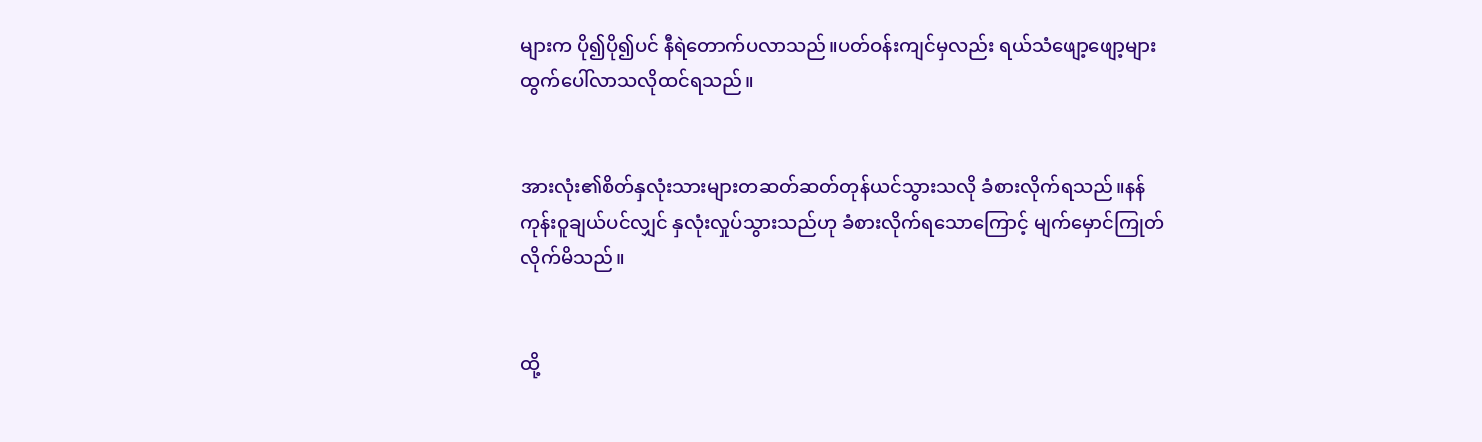များက ပို၍ပို၍ပင် နီရဲတောက်ပလာသည်။ပတ်ဝန်းကျင်မှလည်း ရယ်သံဖျော့ဖျော့များထွက်ပေါ်လာသလိုထင်ရသည်။


အားလုံး၏စိတ်နှလုံးသားများတဆတ်ဆတ်တုန်ယင်သွားသလို ခံစားလိုက်ရသည်။နန်ကုန်းဝူချယ်ပင်လျှင် နှလုံးလှုပ်သွားသည်ဟု ခံစားလိုက်ရသောကြောင့် မျက်မှောင်ကြုတ်လိုက်မိသည်။


ထို့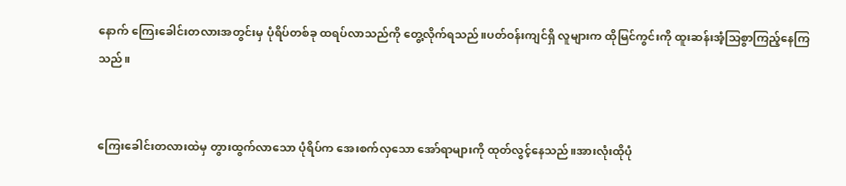နောက် ကြေးခေါင်းတလားအတွင်းမှ ပုံရိပ်တစ်ခု ထရပ်လာသည်ကို တွေ့လိုက်ရသည်။ပတ်ဝန်းကျင်ရှိ လူများက ထိုမြင်ကွင်းကို ထူးဆန်းအံ့သြစွာကြည့်နေကြသည်။


ကြေးခေါင်းတလားထဲမှ တွားထွက်လာသော ပုံရိပ်က အေးစက်လှသော အော်ရာများကို ထုတ်လွင့်နေသည်။အားလုံးထိုပုံ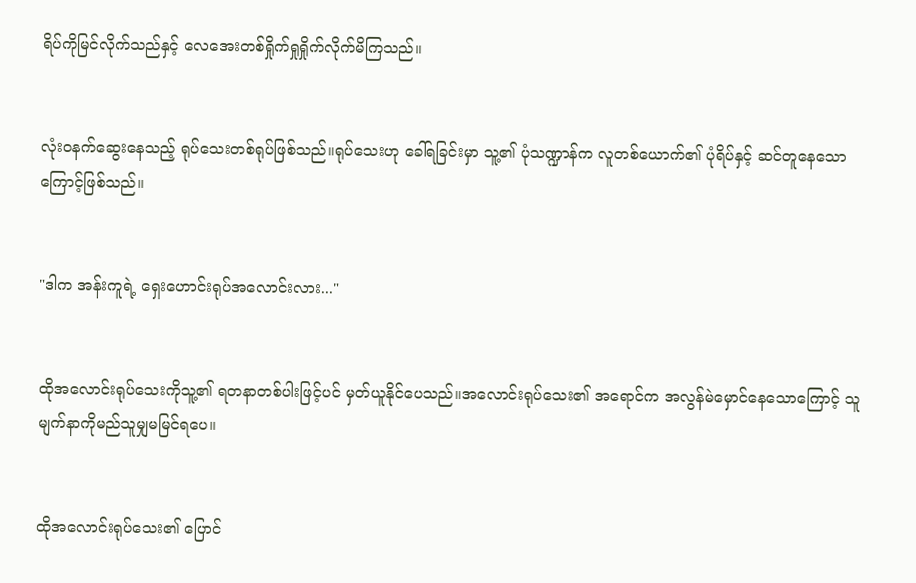ရိပ်ကိုမြင်လိုက်သည်နှင့် လေအေးတစ်ရှိုက်ရှုရှိုက်လိုက်မိကြသည်။


လုံးဝနက်ဆွေးနေသည့် ရုပ်သေးတစ်ရုပ်ဖြစ်သည်။ရုပ်သေးဟု ခေါ်ရခြင်းမှာ သူ့၏ ပုံသဏ္ဍာန်က လူတစ်ယောက်၏ ပုံရိပ်နှင့် ဆင်တူနေသောကြောင့်ဖြစ်သည်။


"ဒါက အန်းကူရဲ့ ရှေးဟောင်းရုပ်အလောင်းလား..."


ထိုအလောင်းရုပ်သေးကိုသူ့၏ ရတနာတစ်ပါးဖြင့်ပင် မှတ်ယူနိုင်ပေသည်။အလောင်းရုပ်သေး၏ အရောင်က အလွန်မဲမှောင်နေသောကြောင့် သူမျက်နာကိုမည်သူမျှမမြင်ရပေ။


ထိုအလောင်းရုပ်သေး၏ ပြောင်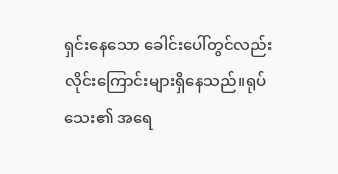ရှင်းနေသော ခေါင်းပေါ်တွင်လည်း လိုင်းကြောင်းများရှိနေသည်။ရုပ်သေး၏ အရေ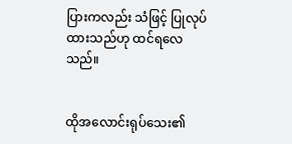ပြားကလည်း သံဖြင့် ပြုလုပ်ထားသည်ဟု ထင်ရလေသည်။


ထိုအလောင်းရုပ်သေး၏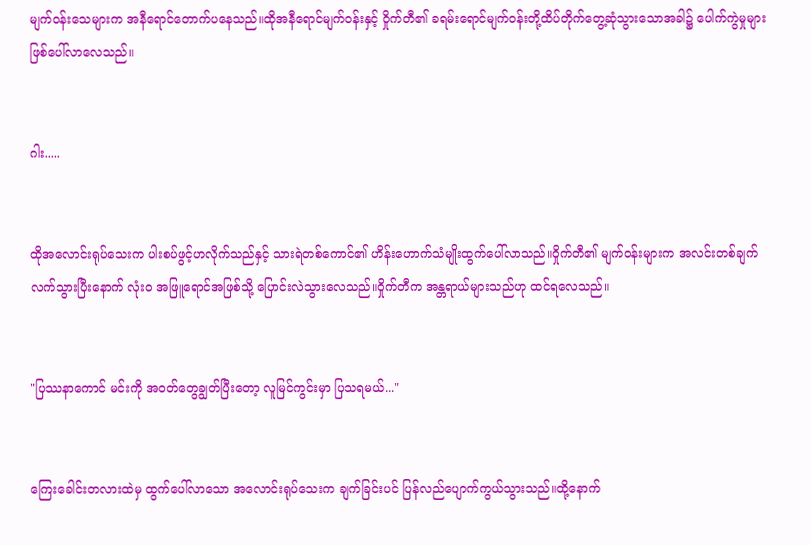မျက်ဝန်းသေများက အနီရောင်တောက်ပနေသည်။ထိုအနီရောင်မျက်ဝန်းနှင့် ဝှိုက်တီ၏ ခရမ်းရောင်မျက်ဝန်းတို့ထိပ်တိုက်တွေ့ဆုံသွားသောအခါ၌ ပေါက်ကွဲမှုများဖြစ်ပေါ်လာလေသည်။


ဂါး.....


ထိုအလောင်းရုပ်သေးက ပါးစပ်ဖွင့်ဟလိုက်သည်နှင့် သားရဲတစ်ကောင်၏ ဟိန်းဟောက်သံမျိုးထွက်ပေါ်လာသည်။ဝှိုက်တီ၏ မျက်ဝန်းများက အလင်းတစ်ချက်လက်သွားပြီးနောက် လုံးဝ အဖြူရောင်အဖြစ်သို့ ပြောင်းလဲသွားလေသည်။ဝှိုက်တီက အန္တရာယ်များသည်ဟု ထင်ရလေသည်။


"ပြဿနာကောင် မင်းကို အဝတ်တွေချွတ်ပြီးတော့ လူမြင်ကွင်းမှာ ပြသရမယ်..."


ကြေးခေါင်းတလားထဲမှ ထွက်ပေါ်လာသော အလောင်းရုပ်သေးက ချက်ခြင်းပင် ပြန်လည်ပျောက်ကွယ်သွားသည်။ထို့နောက်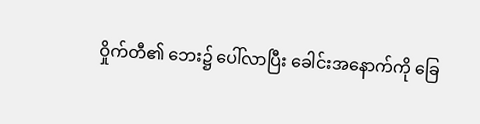ဝှိုက်တီ၏ ဘေး၌ ပေါ်လာပြီး ခေါင်းအနောက်ကို ခြေ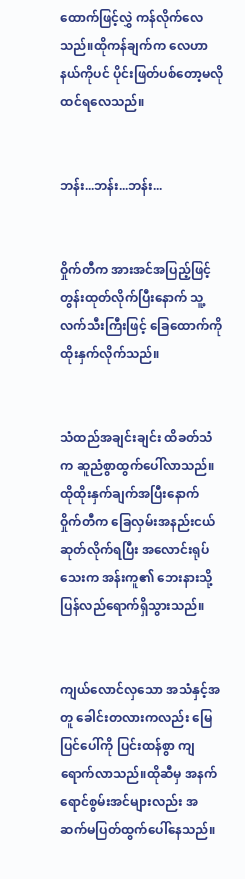ထောက်ဖြင့်လွှဲ ကန်လိုက်လေသည်။ထိုကန်ချက်က လေဟာနယ်ကိုပင် ပိုင်းဖြတ်ပစ်တော့မလိုထင်ရလေသည်။


ဘန်း...ဘန်း...ဘန်း...


ဝှိုက်တီက အားအင်အပြည့်ဖြင့် တွန်းထုတ်လိုက်ပြီးနောက် သူ့လက်သီးကြီးဖြင့် ခြေထောက်ကို ထိုးနှက်လိုက်သည်။


သံထည်အချင်းချင်း ထိခတ်သံက ဆူညံစွာထွက်ပေါ်လာသည်။ထိုထိုးနှက်ချက်အပြီးနောက် ဝှိုက်တီက ခြေလှမ်းအနည်းငယ် ဆုတ်လိုက်ရပြီး အလောင်းရုပ်သေးက အန်းကူ၏ ဘေးနားသို့ ပြန်လည်ရောက်ရှိသွားသည်။


ကျယ်လောင်လှသော အသံနှင့်အတူ ခေါင်းတလားကလည်း မြေပြင်ပေါ်ကို ပြင်းထန်စွာ ကျရောက်လာသည်။ထိုဆီမှ အနက်ရောင်စွမ်းအင်များလည်း အဆက်မပြတ်ထွက်ပေါ်နေသည်။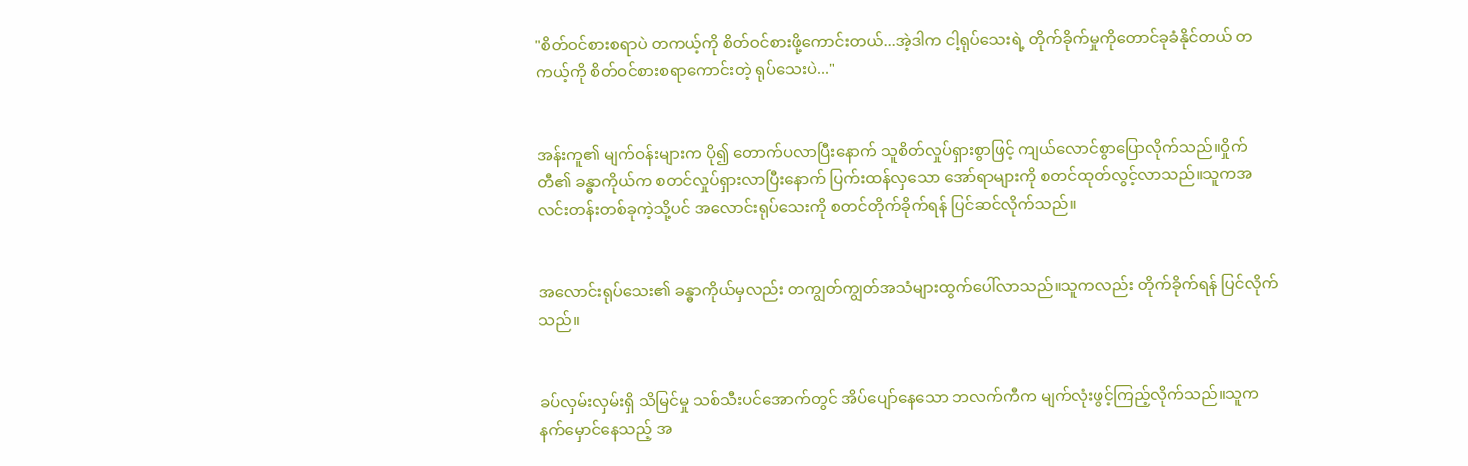"စိတ်ဝင်စားစရာပဲ တကယ့်ကို စိတ်ဝင်စားဖို့ကောင်းတယ်...အဲ့ဒါက ငါ့ရုပ်သေးရဲ့ တိုက်ခိုက်မှုကိုတောင်ခုခံနိုင်တယ် တကယ့်ကို စိတ်ဝင်စားစရာကောင်းတဲ့ ရုပ်သေးပဲ..."


အန်းကူ၏ မျက်ဝန်းများက ပို၍ တောက်ပလာပြီးနောက် သူစိတ်လှုပ်ရှားစွာဖြင့် ကျယ်လောင်စွာပြောလိုက်သည်။ဝှိုက်တီ၏ ခန္ဓာကိုယ်က စတင်လှုပ်ရှားလာပြီးနောက် ပြက်းထန်လှသော အော်ရာများကို စတင်ထုတ်လွင့်လာသည်။သူကအလင်းတန်းတစ်ခုကဲ့သို့ပင် အလောင်းရုပ်သေးကို စတင်တိုက်ခိုက်ရန် ပြင်ဆင်လိုက်သည်။


အလောင်းရုပ်သေး၏ ခန္ဓာကိုယ်မှလည်း တကျွတ်ကျွတ်အသံများထွက်ပေါ်လာသည်။သူကလည်း တိုက်ခိုက်ရန် ပြင်လိုက်သည်။


ခပ်လှမ်းလှမ်းရှိ သိမြင်မှု သစ်သီးပင်အောက်တွင် အိပ်ပျော်နေသော ဘလက်ကီက မျက်လုံးဖွင့်ကြည့်လိုက်သည်။သူက နက်မှောင်နေသည့် အ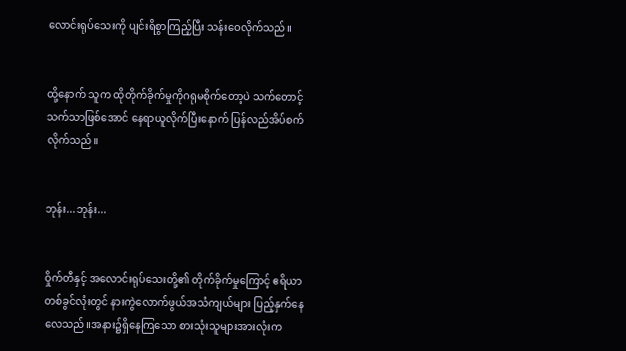လောင်းရုပ်သေးကို ပျင်းရိစွာကြည့်ပြီး သန်းဝေလိုက်သည်။


ထို့နောက် သူက ထိုတိုက်ခိုက်မှုကိုဂရုမစိုက်တော့ပဲ သက်တောင့်သက်သာဖြစ်အောင် နေရာယူလိုက်ပြီးနောက် ပြန်လည်အိပ်စက်လိုက်သည်။


ဘုန်း...ဘုန်း...


ဝှိုက်တီနှင့် အလောင်းရုပ်သေးတို့၏ တိုက်ခိုက်မှုကြောင့် ဧရိယာတစ်ခွင်လုံးတွင် နားကွဲလောက်ဖွယ်အသံကျယ်များ ပြည့်နှက်နေလေသည်။အနား၌ရှိနေကြသော စားသုံးသူများအားလုံးက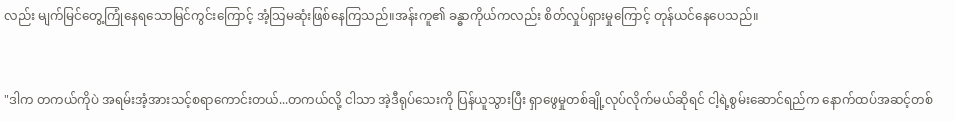လည်း မျက်မြင်တွေ့ကြုံနေရသောမြင်ကွင်းကြောင့် အံ့သြမဆုံးဖြစ်နေကြသည်။အန်းကူ၏ ခန္ဓာကိုယ်ကလည်း စိတ်လှုပ်ရှားမှုကြောင့် တုန်ယင်နေပေသည်။


"ဒါက တကယ်ကိုပဲ အရမ်းအံ့အားသင့်စရာကောင်းတယ်...တကယ်လို့ ငါသာ အဲ့ဒီရုပ်သေးကို ပြန်ယူသွားပြီး ရှာဖွေမှုတစ်ချို့လုပ်လိုက်မယ်ဆိုရင် ငါ့ရဲ့စွမ်းဆောင်ရည်က နောက်ထပ်အဆင့်တစ်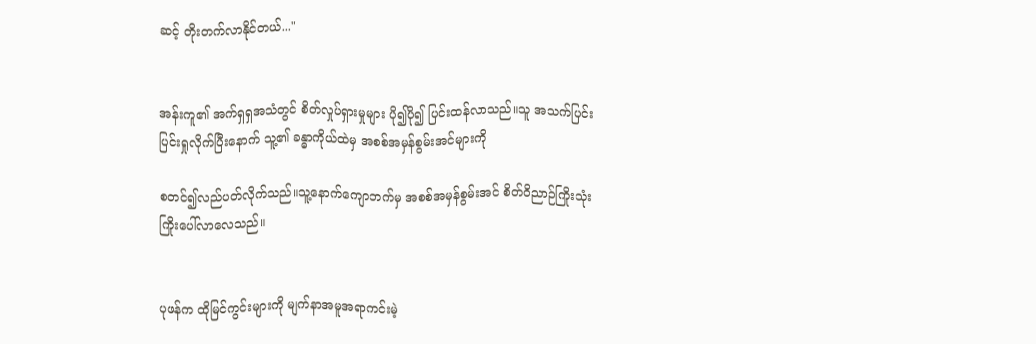ဆင့် တိုးတက်လာနိုင်တယ်..."


အန်းကူ၏ အက်ရှရှအသံတွင် စိတ်လှုပ်ရှားမှုများ ပို၍ပို၍ ပြင်းထန်လာသည်။သူ အသက်ပြင်းပြင်းရှုလိုက်ပြီးနောက် သူ့၏ ခန္ဓာကိုယ်ထဲမှ အစစ်အမှန်စွမ်းအင်များကို

စတင်၍လည်ပတ်လိုက်သည်။သူ့နောက်ကျောဘက်မှ အစစ်အမှန်စွမ်းအင် စိတ်ဝိညာဉ်ကြိုးသုံးကြိုးပေါ်လာလေသည်။


ပုဖန်က ထိုမြင်ကွင်းများကို မျက်နာအမူအရာကင်းမဲ့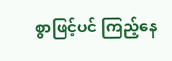စွာဖြင့်ပင် ကြည့်နေ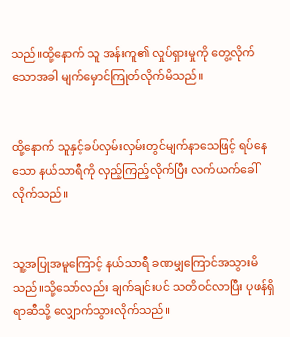သည်။ထို့နောက် သူ အန်းကူ၏ လှုပ်ရှားမှုကို တွေ့လိုက်သောအခါ မျက်မှောင်ကြုတ်လိုက်မိသည်။


ထို့နောက် သူနှင့်ခပ်လှမ်းလှမ်းတွင်မျက်နာသေဖြင့် ရပ်နေသော နယ်သာရီကို လှည့်ကြည့်လိုက်ပြီး လက်ယက်ခေါ်လိုက်သည်။


သူ့အပြုအမူကြောင့် နယ်သာရီ ခဏမျှကြောင်အသွားမိသည်။သို့သော်လည်း ချက်ချင်းပင် သတိဝင်လာပြီး ပုဖန်ရှိရာဆီသို့ လျှောက်သွားလိုက်သည်။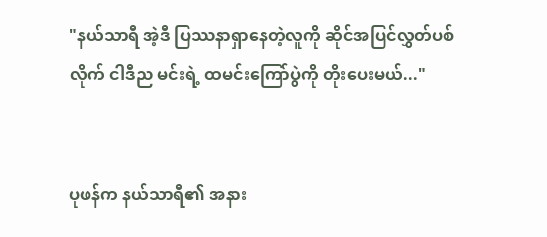"နယ်သာရီ အဲ့ဒီ ပြဿနာရှာနေတဲ့လူကို ဆိုင်အပြင်လွှတ်ပစ်လိုက် ငါဒီည မင်းရဲ့ ထမင်းကြော်ပွဲကို တိုးပေးမယ်..."


ပုဖန်က နယ်သာရီ၏ အနား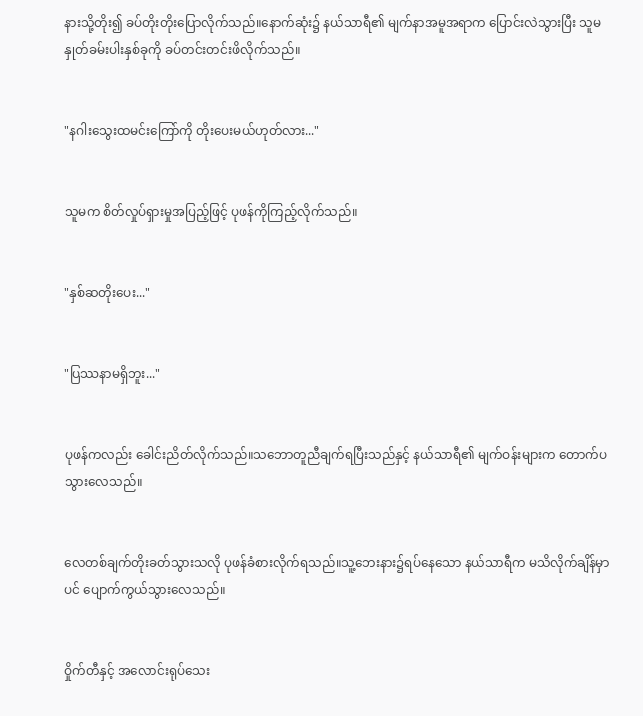နားသို့တိုး၍ ခပ်တိုးတိုးပြောလိုက်သည်။နောက်ဆုံး၌ နယ်သာရီ၏ မျက်နာအမူအရာက ပြောင်းလဲသွားပြီး သူမနှုတ်ခမ်းပါးနှစ်ခုကို ခပ်တင်းတင်းဖိလိုက်သည်။


"နဂါးသွေးထမင်းကြော်ကို တိုးပေးမယ်ဟုတ်လား..."


သူမက စိတ်လှုပ်ရှားမှုအပြည့်ဖြင့် ပုဖန်ကိုကြည့်လိုက်သည်။


"နှစ်ဆတိုးပေး..."


"ပြဿနာမရှိဘူး..."


ပုဖန်ကလည်း ခေါင်းညိတ်လိုက်သည်။သဘောတူညီချက်ရပြီးသည်နှင့် နယ်သာရီ၏ မျက်ဝန်းများက တောက်ပသွားလေသည်။


လေတစ်ချက်တိုးခတ်သွားသလို ပုဖန်ခံစားလိုက်ရသည်။သူ့ဘေးနား၌ရပ်နေသော နယ်သာရီက မသိလိုက်ချိန်မှာပင် ပျောက်ကွယ်သွားလေသည်။


ဝှိုက်တီနှင့် အလောင်းရုပ်သေး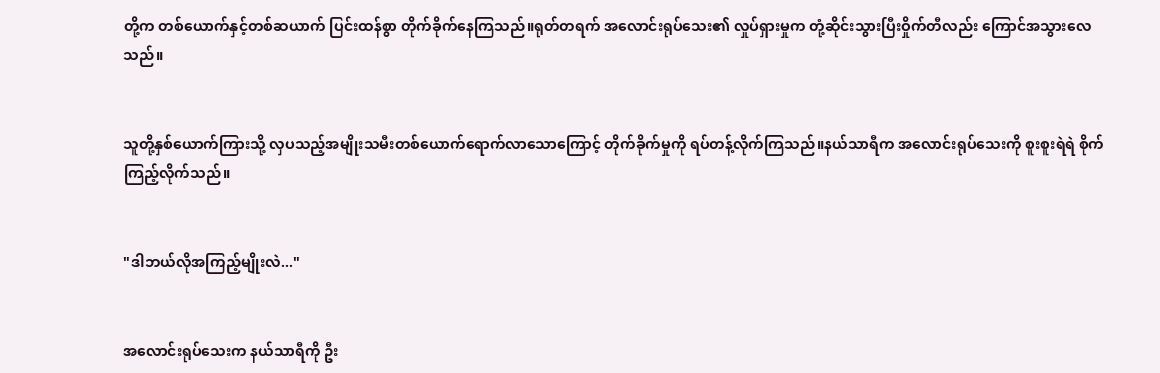တို့က တစ်ယောက်နှင့်တစ်ဆယာက် ပြင်းထန်စွာ တိုက်ခိုက်နေကြသည်။ရုတ်တရက် အလောင်းရုပ်သေး၏ လှုပ်ရှားမှုက တုံ့ဆိုင်းသွားပြီးဝှိုက်တီလည်း ကြောင်အသွားလေသည်။


သူတို့နှစ်ယောက်ကြားသို့ လှပသည့်အမျိုးသမီးတစ်ယောက်ရောက်လာသောကြောင့် တိုက်ခိုက်မှုကို ရပ်တန့်လိုက်ကြသည်။နယ်သာရီက အလောင်းရုပ်သေးကို စူးစူးရဲရဲ စိုက်ကြည့်လိုက်သည်။


"ဒါဘယ်လိုအကြည့်မျိုးလဲ..."


အလောင်းရုပ်သေးက နယ်သာရီကို ဦး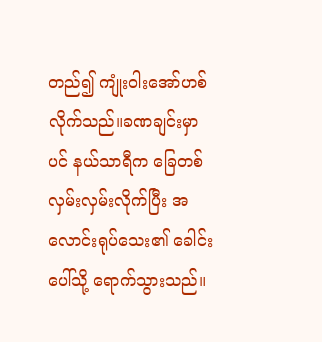တည်၍ ကျုံးဝါးအော်ဟစ်လိုက်သည်။ခဏချင်းမှာပင် နယ်သာရီက ခြေတစ်လှမ်းလှမ်းလိုက်ပြီး အလောင်းရုပ်သေး၏ ခေါင်းပေါ်သို့ ရောက်သွားသည်။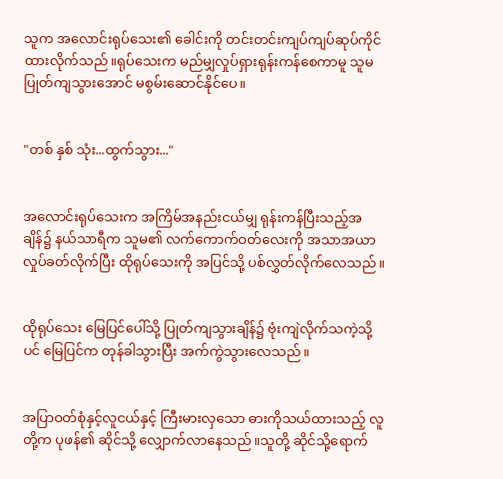သူက အလောင်းရုပ်သေး၏ ခေါင်းကို တင်းတင်းကျပ်ကျပ်ဆုပ်ကိုင်ထားလိုက်သည်။ရုပ်သေးက မည်မျှလှုပ်ရှားရုန်းကန်စေကာမူ သူမပြုတ်ကျသွားအောင် မစွမ်းဆောင်နိုင်ပေ။


"တစ် နှစ် သုံး...ထွက်သွား..."


အလောင်းရုပ်သေးက အကြိမ်အနည်းငယ်မျှ ရုန်းကန်ပြီးသည့်အချိန်၌ နယ်သာရီက သူမ၏ လက်ကောက်ဝတ်လေးကို အသာအယာ လှုပ်ခတ်လိုက်ပြီး ထိုရုပ်သေးကို အပြင်သို့ ပစ်လွှတ်လိုက်လေသည်။


ထိုရုပ်သေး မြေပြင်ပေါ်သို့ ပြုတ်ကျသွားချိန်၌ ဗုံးကျဲလိုက်သကဲ့သို့ပင် မြေပြင်က တုန်ခါသွားပြီး အက်ကွဲသွားလေသည်။


အပြာဝတ်စုံနှင့်လူငယ်နှင့် ကြီးမားလှသော ဓားကိုသယ်ထားသည့် လူတို့က ပုဖန်၏ ဆိုင်သို့ လျှောက်လာနေသည်။သူတို့ ဆိုင်သို့ရောက်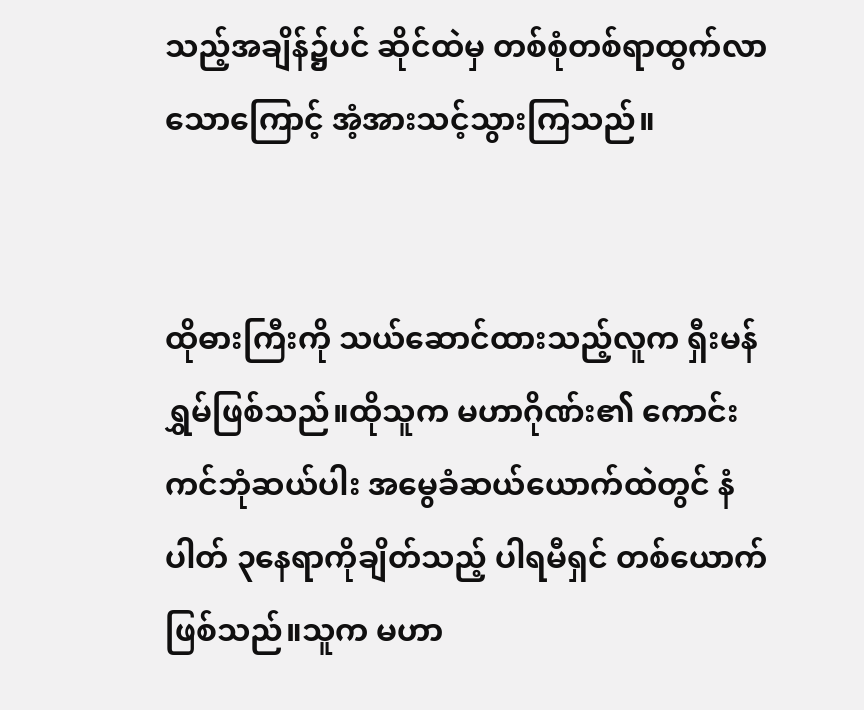သည့်အချိန်၌ပင် ဆိုင်ထဲမှ တစ်စုံတစ်ရာထွက်လာသောကြောင့် အံ့အားသင့်သွားကြသည်။


ထိုဓားကြီးကို သယ်ဆောင်ထားသည့်လူက ရှီးမန်ရွှမ်ဖြစ်သည်။ထိုသူက မဟာဂိုဏ်း၏ ကောင်းကင်ဘုံဆယ်ပါး အမွေခံဆယ်ယောက်ထဲတွင် နံပါတ် ၃နေရာကိုချိတ်သည့် ပါရမီရှင် တစ်ယောက်ဖြစ်သည်။သူက မဟာ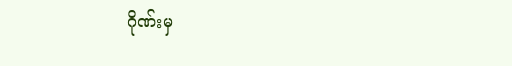ဂိုဏ်းမှ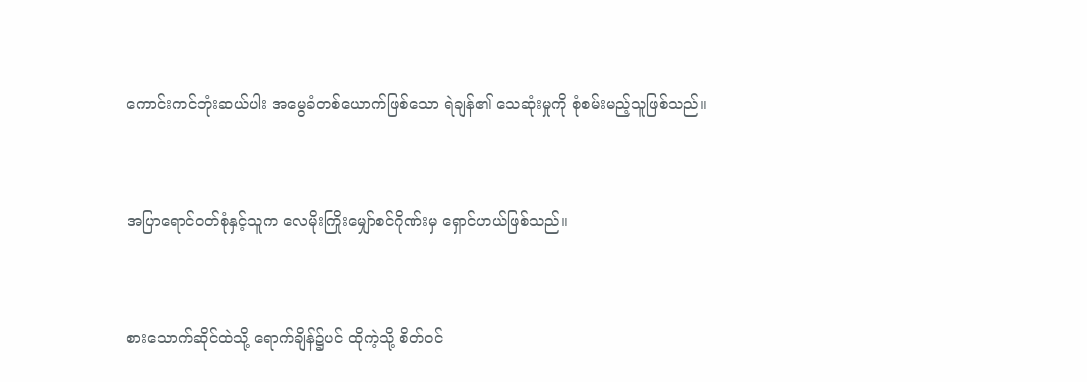ကောင်းကင်ဘုံးဆယ်ပါး အမွေခံတစ်ယောက်ဖြစ်သော ရဲချန်၏ သေဆုံးမှုကို စုံစမ်းမည့်သူဖြစ်သည်။


အပြာရောင်ဝတ်စုံနှင့်သူက လေမိုးကြိုးမျှော်စင်ဂိုဏ်းမှ ရှောင်ဟယ်ဖြစ်သည်။


စားသောက်ဆိုင်ထဲသို့ ရောက်ချိန်၌ပင် ထိုကဲ့သို့ စိတ်ဝင်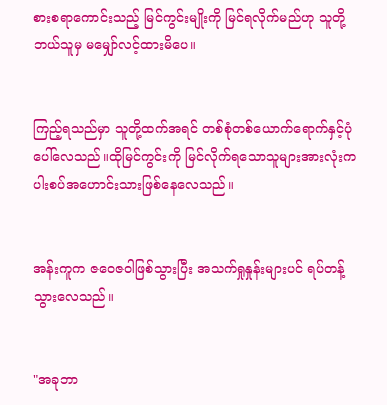စားစရာကောင်းသည့် မြင်ကွင်းမျိုးကို မြင်ရလိုက်မည်ဟု သူတို့ဘယ်သူမှ မမျှော်လင့်ထားမိပေ။


ကြည့်ရသည်မှာ သူတို့ထက်အရင် တစ်စုံတစ်ယောက်ရောက်နှင့်ပုံပေါ်လေသည်။ထိုမြင်ကွင်းကို မြင်လိုက်ရသောသူများအားလုံးက ပါးစပ်အဟောင်းသားဖြစ်နေလေသည်။


အန်းကူက ဇဝေဇဝါဖြစ်သွားပြီး အသက်ရှုနှုန်းများပင် ရပ်တန့်သွားလေသည်။


"အခုဘာ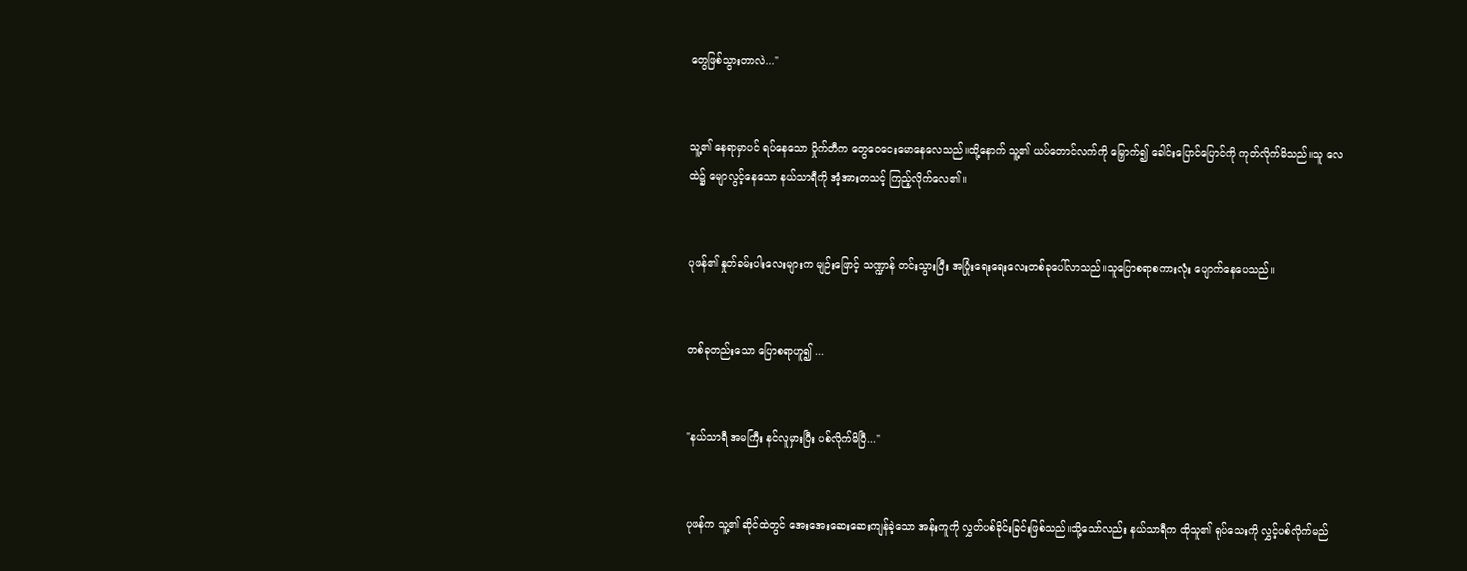တွေဖြစ်သွားတာလဲ..."


သူ့၏ နေရာမှာပင် ရပ်နေသော ဝှိုက်တီက တွေဝေငေးမောနေလေသည်။ထို့နောက် သူ့၏ ယပ်တောင်လက်ကို မြှောက်၍ ခေါင်းပြောင်ပြောင်ကို ကုတ်လိုက်မိသည်။သူ လေထဲ၌ မျောလွင့်နေသော နယ်သာရီကို အံ့အားတသင့် ကြည့်လိုက်လေ၏။


ပုဖန်၏ နှုတ်ခမ်းပါးလေးများက မျဉ်းဖြောင့် သဏ္ဍာန် တင်းသွားပြီး အပြုံးရေးရေးလေးတစ်ခုပေါ်လာသည်။သူပြောစရာစကားလုံး ပျောက်နေပေသည်။


တစ်ခုတည်းသော ပြောစရာဟူ၍ ...


"နယ်သာရီ အမကြီး နင်လူမှားပြီး ပစ်လိုက်မိပြီ..."


ပုဖန်က သူ့၏ ဆိုင်ထဲတွင် အေးအေးဆေးဆေးကျန်ခဲ့သော အန်းကူကို လွှတ်ပစ်ခိုင်းခြင်းဖြစ်သည်။သို့သော်လည်း နယ်သာရီက ထိုသူ၏ ရုပ်သေးကို လွှင့်ပစ်လိုက်မည်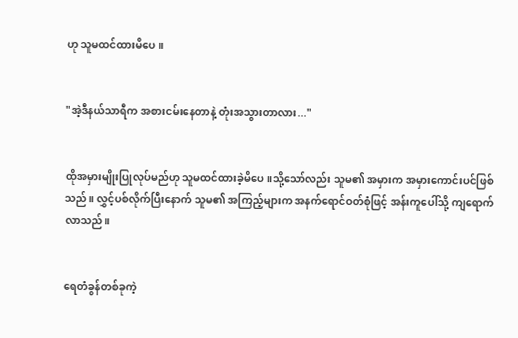ဟု သူမထင်ထားမိပေ။


"အဲ့ဒီနယ်သာရီက အစားငမ်းနေတာနဲ့ တုံးအသွားတာလား..."


ထိုအမှားမျိုးပြုလုပ်မည်ဟု သူမထင်ထားခဲ့မိပေ။သို့သော်လည်း သူမ၏ အမှားက အမှားကောင်းပင်ဖြစ်သည်။ လွှင့်ပစ်လိုက်ပြီးနောက် သူမ၏ အကြည့်များက အနက်ရောင်ဝတ်စုံဖြင့် အန်းကူပေါ်သို့ ကျရောက်လာသည်။


ရေတံခွန်တစ်ခုကဲ့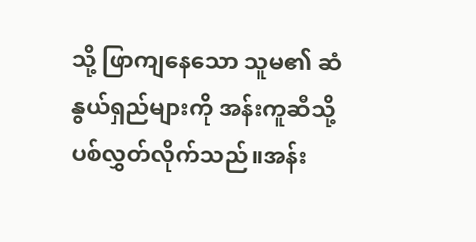သို့ ဖြာကျနေသော သူမ၏ ဆံနွယ်ရှည်များကို အန်းကူဆီသို့ ပစ်လွှတ်လိုက်သည်။အန်း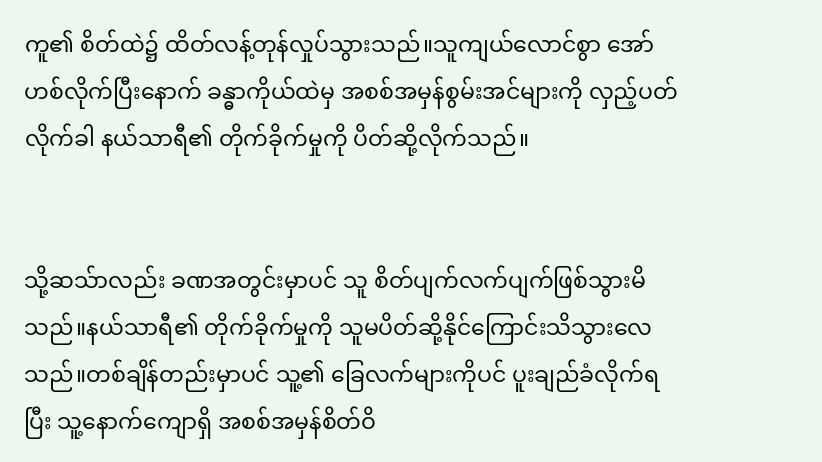ကူ၏ စိတ်ထဲ၌ ထိတ်လန့်တုန်လှုပ်သွားသည်။သူကျယ်လောင်စွာ အော်ဟစ်လိုက်ပြီးနောက် ခန္ဓာကိုယ်ထဲမှ အစစ်အမှန်စွမ်းအင်များကို လှည့်ပတ်လိုက်ခါ နယ်သာရီ၏ တိုက်ခိုက်မှုကို ပိတ်ဆို့လိုက်သည်။


သို့ဆသ်ာလည်း ခဏအတွင်းမှာပင် သူ စိတ်ပျက်လက်ပျက်ဖြစ်သွားမိသည်။နယ်သာရီ၏ တိုက်ခိုက်မှုကို သူမပိတ်ဆို့နိုင်ကြောင်းသိသွားလေသည်။တစ်ချိန်တည်းမှာပင် သူ့၏ ခြေလက်များကိုပင် ပူးချည်ခံလိုက်ရပြီး သူ့နောက်ကျောရှိ အစစ်အမှန်စိတ်ဝိ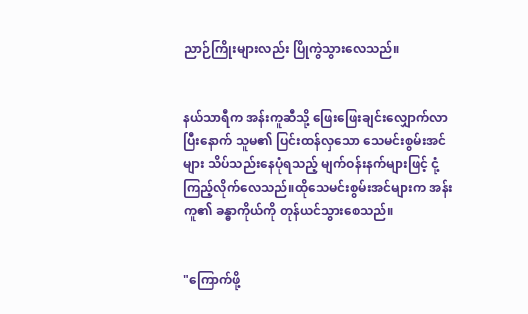ညာဉ်ကြိုးများလည်း ပြိုကွဲသွားလေသည်။


နယ်သာရီက အန်းကူဆီသို့ ဖြေးဖြေးချင်းလျှောက်လာပြီးနောက် သူမ၏ ပြင်းထန်လှသော သေမင်းစွမ်းအင်များ သိပ်သည်းနေပုံရသည့် မျက်ဝန်းနက်များဖြင့် ငုံ့ကြည့်လိုက်လေသည်။ထိုသေမင်းစွမ်းအင်များက အန်းကူ၏ ခန္ဓာကိုယ်ကို တုန်ယင်သွားစေသည်။


"ကြောက်ဖို့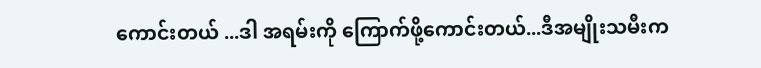ကောင်းတယ် ...ဒါ အရမ်းကို ကြောက်ဖို့ကောင်းတယ်...ဒီအမျိုးသမီးက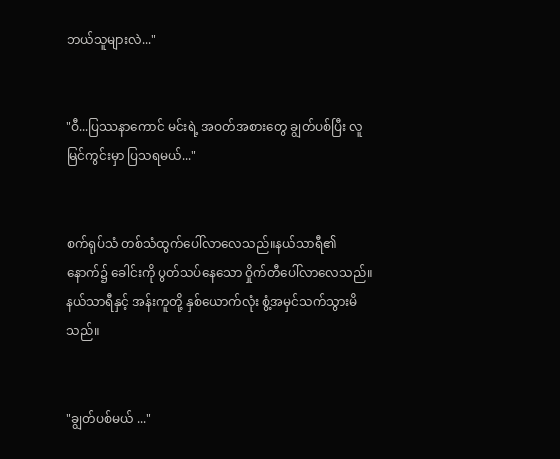ဘယ်သူများလဲ..."


"ဝီ...ပြဿနာကောင် မင်းရဲ့ အဝတ်အစားတွေ ချွတ်ပစ်ပြီး လူမြင်ကွင်းမှာ ပြသရမယ်..."


စက်ရုပ်သံ တစ်သံထွက်ပေါ်လာလေသည်။နယ်သာရီ၏ နောက်၌ ခေါင်းကို ပွတ်သပ်နေသော ဝှိုက်တီပေါ်လာလေသည်။နယ်သာရီနှင့် အန်းကူတို့ နှစ်ယောက်လုံး စွံ့အမှင်သက်သွားမိသည်။


"ချွတ်ပစ်မယ် ..."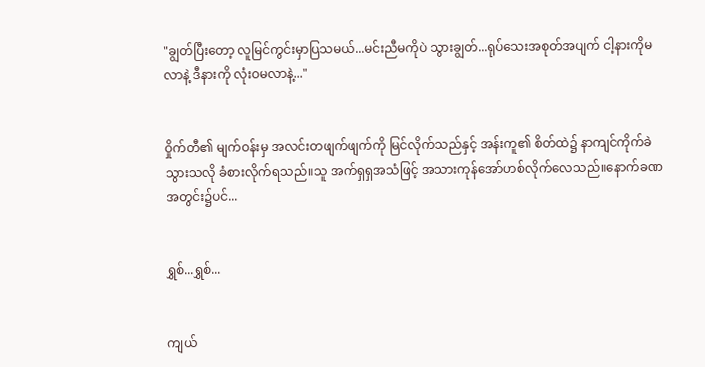"ချွတ်ပြီးတော့ လူမြင်ကွင်းမှာပြသမယ်...မင်းညီမကိုပဲ သွားချွတ်...ရုပ်သေးအစုတ်အပျက် ငါ့နားကိုမလာနဲ့ ဒီနားကို လုံးဝမလာနဲ့..."


ဝှိုက်တီ၏ မျက်ဝန်းမှ အလင်းတဖျက်ဖျက်ကို မြင်လိုက်သည်နှင့် အန်းကူ၏ စိတ်ထဲ၌ နာကျင်ကိုက်ခဲသွားသလို ခံစားလိုက်ရသည်။သူ အက်ရှရှအသံဖြင့် အသားကုန်အော်ဟစ်လိုက်လေသည်။နောက်ခဏအတွင်း၌ပင်...


ရွှစ်...ရွှစ်...


ကျယ်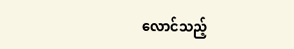လောင်သည့်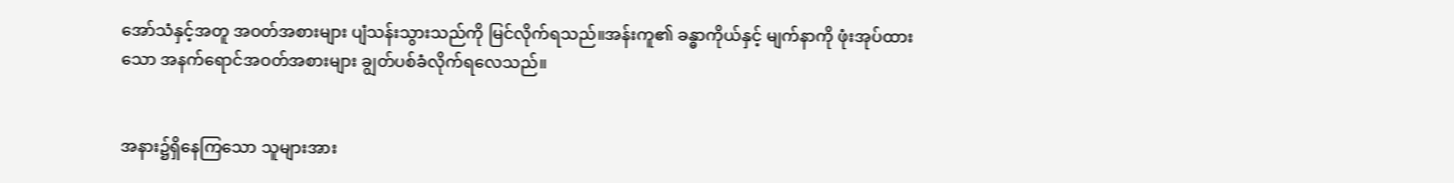အော်သံနှင့်အတူ အဝတ်အစားများ ပျံသန်းသွားသည်ကို မြင်လိုက်ရသည်။အန်းကူ၏ ခန္ဓာကိုယ်နှင့် မျက်နာကို ဖုံးအုပ်ထားသော အနက်ရောင်အဝတ်အစားများ ချွတ်ပစ်ခံလိုက်ရလေသည်။


အနား၌ရှိနေကြသော သူများအား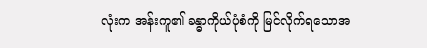လုံးက အန်းကူ၏ ခန္ဓာကိုယ်ပုံစံကို မြင်လိုက်ရသောအ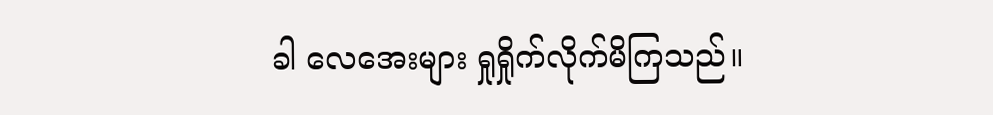ခါ လေအေးများ ရှုရှိုက်လိုက်မိကြသည်။